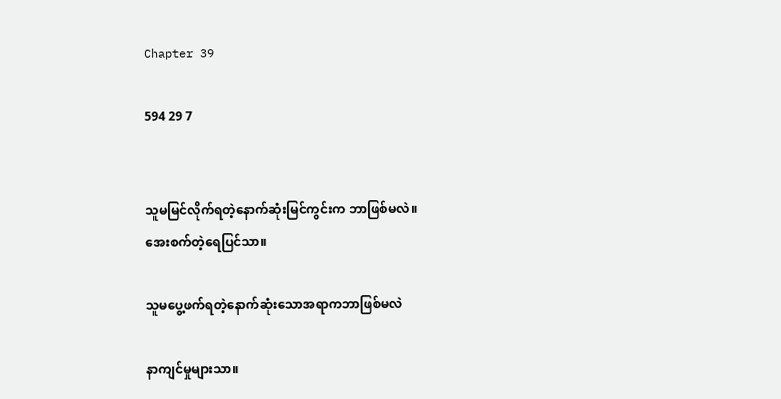Chapter 39

594 29 7


သူမမြင်လိုက်ရတဲ့နောက်ဆုံးမြင်ကွင်းက ဘာဖြစ်မလဲ။
အေးစက်တဲ့ရေပြင်သာ။

သူမပွေ့ဖက်ရတဲ့နောက်ဆုံးသောအရာကဘာဖြစ်မလဲ

နာကျင်မှုများသာ။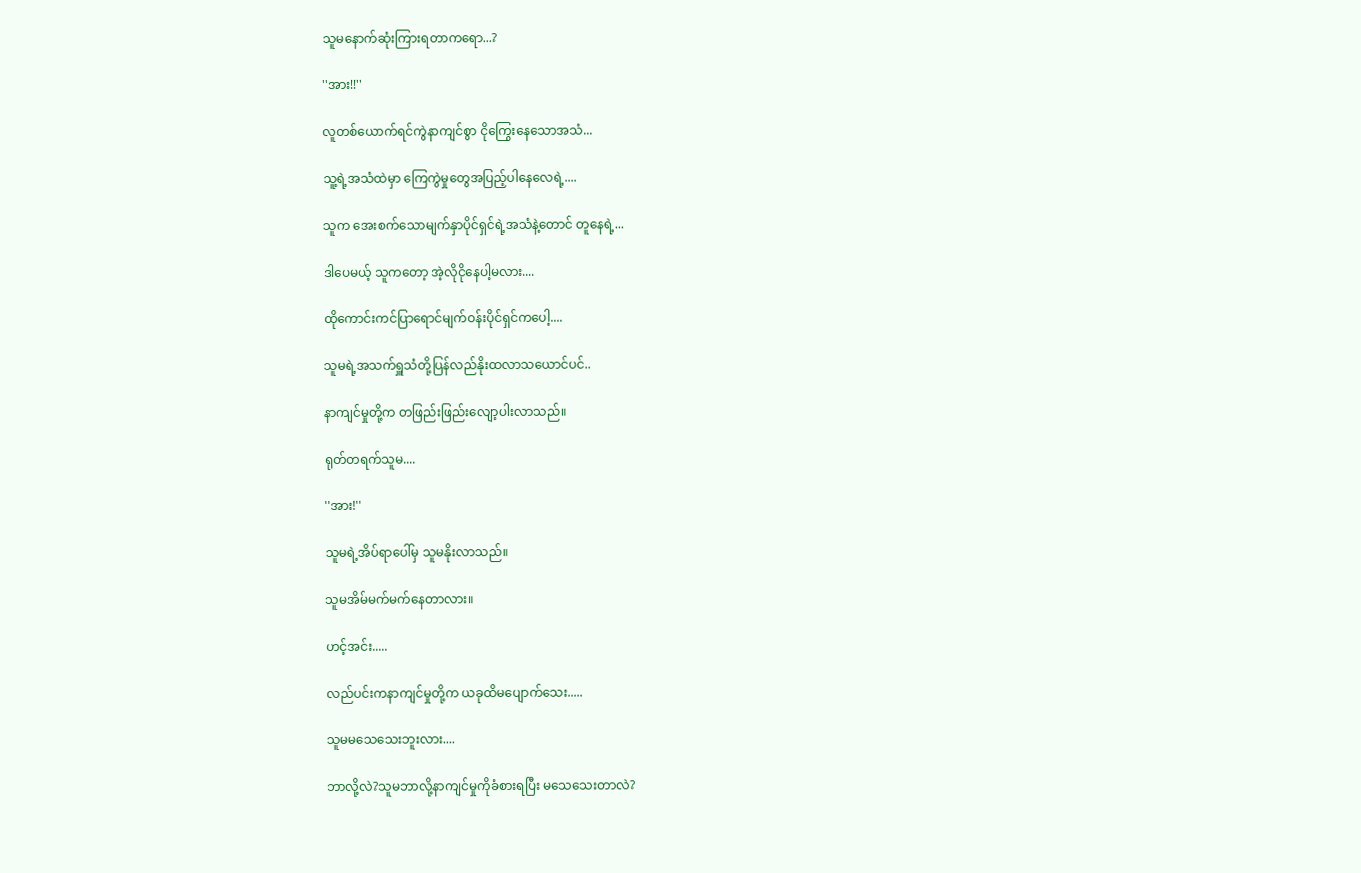သူမနောက်ဆုံးကြားရတာကရော...?

''အား!!''

လူတစ်ယောက်ရင်ကွဲနာကျင်စွာ ငိုကြွေးနေသောအသံ...

သူ့ရဲ့အသံထဲမှာ ကြေကွဲမှုတွေအပြည့်ပါနေလေရဲ့....

သူက အေးစက်သောမျက်နှာပိုင်ရှင်ရဲ့အသံနဲ့တောင် တူနေရဲ့...

ဒါပေမယ့် သူကတော့ အဲ့လိုငိုနေပါ့မလား....

ထိုကောင်းကင်ပြာရောင်မျက်ဝန်းပိုင်ရှင်ကပေါ့....

သူမရဲ့အသက်ရှူသံတို့ပြန်လည်နိုးထလာသယောင်ပင်..

နာကျင်မှုတို့က တဖြည်းဖြည်းလျော့ပါးလာသည်။

ရုတ်တရက်သူမ....

''အား!''

သူမရဲ့အိပ်ရာပေါ်မှ သူမနိုးလာသည်။

သူမအိမ်မက်မက်နေတာလား။

ဟင့်အင်း.....

လည်ပင်းကနာကျင်မှုတို့က ယခုထိမပျောက်သေး.....

သူမမသေသေးဘူးလား....

ဘာလို့လဲ?သူမဘာလို့နာကျင်မှုကိုခံစားရပြီး မသေသေးတာလဲ?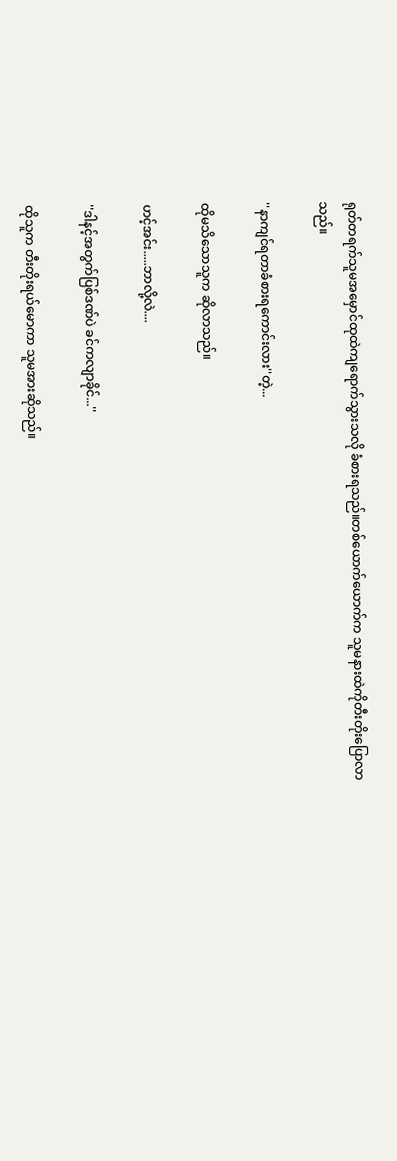ရုတ်တရက်သူမအမှောင်ထုထဲကျရောက်သွားသလို ခံစားရသည်။တစ်ယောက်ယောက်က သူမနားထဲကိုတီးတိုးပြောလာသည်။

''နာကျင်ရတာခံစားရကောင်းလား''တဲ့...

ထိုမသိသောသူက ဆိုလာသည်။

ဟင့်အင်း.....ဘာလို့လဲ....

''ဒါနင့်အတွက်ပြစ်ဒဏ်ပဲ ခင်ကလျာခိုင်...''

ထိုသူက တီးတိုးရယ်မောကာ သူမအားဆိုသည်။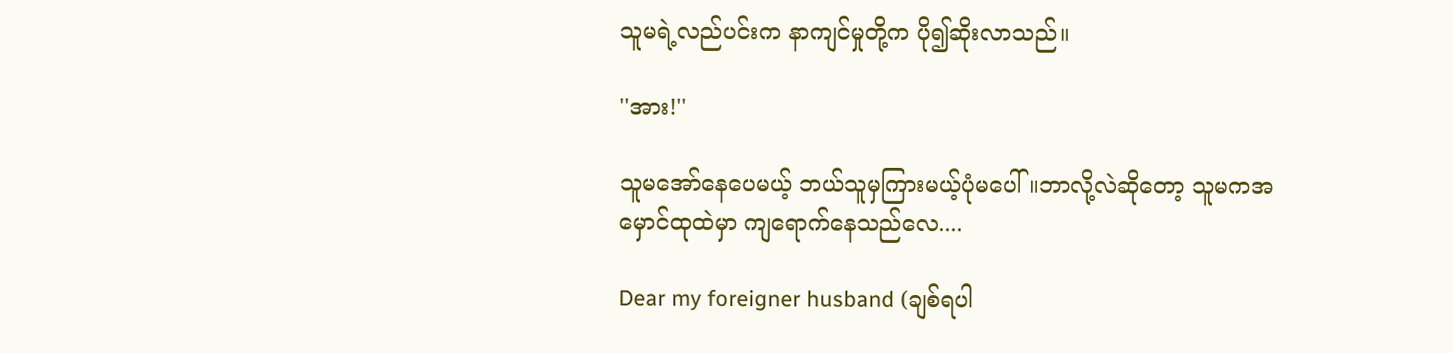သူမရဲ့လည်ပင်းက နာကျင်မှုတို့က ပို၍ဆိုးလာသည်။

''အား!''

သူမအော်နေပေမယ့် ဘယ်သူမှကြားမယ့်ပုံမပေါ်။ဘာလို့လဲဆိုတော့ သူမကအမှောင်ထုထဲမှာ ကျရောက်နေသည်လေ....

Dear my foreigner husband (ချစ်ရပါ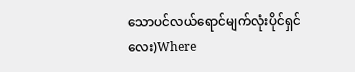သောပင်လယ်ရောင်မျက်လုံးပိုင်ရှင်လေး)Where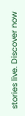stories live. Discover now